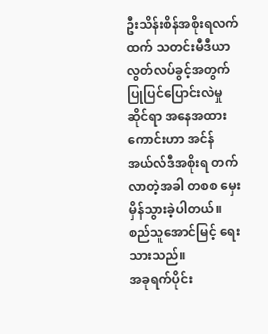ဦးသိန်းစိန်အစိုးရလက်ထက် သတင်းမီဒီယာ လွတ်လပ်ခွင့်အတွက် ပြုပြင်ပြောင်းလဲမှုဆိုင်ရာ အနေအထားကောင်းဟာ အင်န်အယ်လ်ဒီအစိုးရ တက်လာတဲ့အခါ တစစ မှေးမှိန်သွားခဲ့ပါတယ်။
စည်သူအောင်မြင့် ရေးသားသည်။
အခုရက်ပိုင်း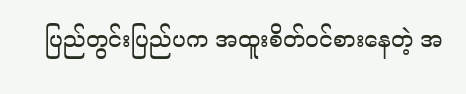ပြည်တွင်းပြည်ပက အထူးစိတ်ဝင်စားနေတဲ့ အ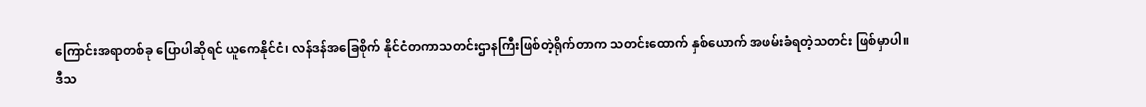ကြောင်းအရာတစ်ခု ပြောပါဆိုရင် ယူကေနိုင်ငံ၊ လန်ဒန်အခြေစိုက် နိုင်ငံတကာသတင်းဌာနကြီးဖြစ်တဲ့ရိုက်တာက သတင်းထောက် နှစ်ယောက် အဖမ်းခံရတဲ့သတင်း ဖြစ်မှာပါ။
ဒီသ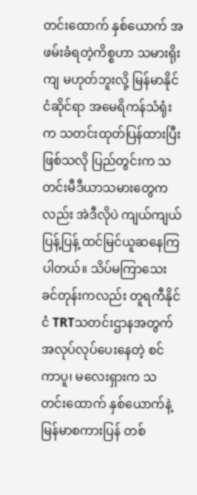တင်းထောက် နှစ်ယောက် အဖမ်းခံရတဲ့ကိစ္စဟာ သမားရိုးကျ မဟုတ်ဘူးလို့ မြန်မာနိုင်ငံဆိုင်ရာ အမေရိကန်သံရုံးက သတင်းထုတ်ပြန်ထားပြီးဖြစ်သလို ပြည်တွင်းက သတင်းမီဒီယာသမားတွေကလည်း အဲဒီလိုပဲ ကျယ်ကျယ်ပြန့်ပြန့် ထင်မြင်ယူဆနေကြပါတယ်။ သိပ်မကြာသေးခင်တုန်းကလည်း တူရကီနိုင်ငံ TRTသတင်းဌာနအတွက် အလုပ်လုပ်ပေးနေတဲ့ စင်ကာပူ၊ မလေးရှားက သတင်းထောက် နှစ်ယောက်နဲ့ မြန်မာစကားပြန် တစ်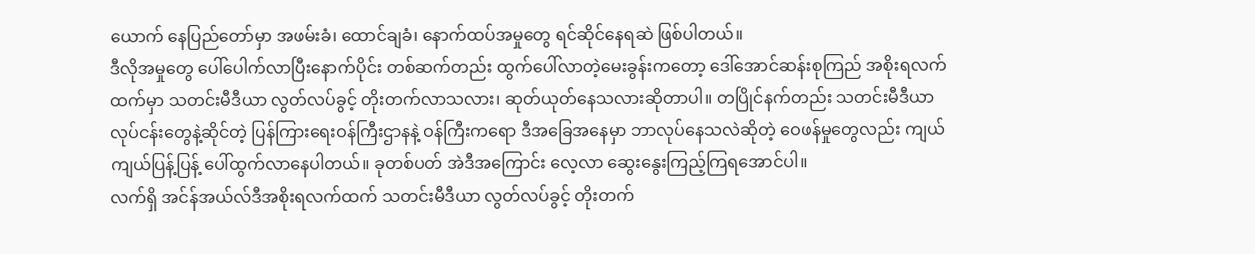ယောက် နေပြည်တော်မှာ အဖမ်းခံ၊ ထောင်ချခံ၊ နောက်ထပ်အမှုတွေ ရင်ဆိုင်နေရဆဲ ဖြစ်ပါတယ်။
ဒီလိုအမှုတွေ ပေါ်ပေါက်လာပြီးနောက်ပိုင်း တစ်ဆက်တည်း ထွက်ပေါ်လာတဲ့မေးခွန်းကတော့ ဒေါ်အောင်ဆန်းစုကြည် အစိုးရလက်ထက်မှာ သတင်းမီဒီယာ လွတ်လပ်ခွင့် တိုးတက်လာသလား၊ ဆုတ်ယုတ်နေသလားဆိုတာပါ။ တပြိုင်နက်တည်း သတင်းမီဒီယာ လုပ်ငန်းတွေနဲ့ဆိုင်တဲ့ ပြန်ကြားရေးဝန်ကြီးဌာနနဲ့ ဝန်ကြီးကရော ဒီအခြေအနေမှာ ဘာလုပ်နေသလဲဆိုတဲ့ ဝေဖန်မှုတွေလည်း ကျယ်ကျယ်ပြန့်ပြန့် ပေါ်ထွက်လာနေပါတယ်။ ခုတစ်ပတ် အဲဒီအကြောင်း လေ့လာ ဆွေးနွေးကြည့်ကြရအောင်ပါ။
လက်ရှိ အင်န်အယ်လ်ဒီအစိုးရလက်ထက် သတင်းမီဒီယာ လွတ်လပ်ခွင့် တိုးတက်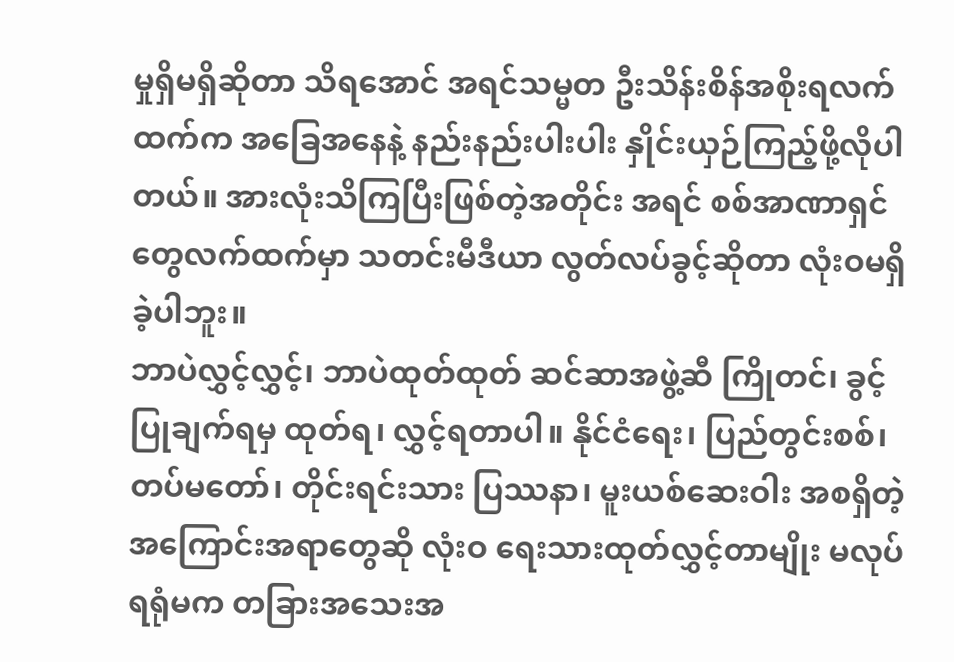မှုရှိမရှိဆိုတာ သိရအောင် အရင်သမ္မတ ဦးသိန်းစိန်အစိုးရလက်ထက်က အခြေအနေနဲ့ နည်းနည်းပါးပါး နှိုင်းယှဉ်ကြည့်ဖို့လိုပါတယ်။ အားလုံးသိကြပြီးဖြစ်တဲ့အတိုင်း အရင် စစ်အာဏာရှင်တွေလက်ထက်မှာ သတင်းမီဒီယာ လွတ်လပ်ခွင့်ဆိုတာ လုံးဝမရှိခဲ့ပါဘူး။
ဘာပဲလွှင့်လွှင့်၊ ဘာပဲထုတ်ထုတ် ဆင်ဆာအဖွဲ့ဆီ ကြိုတင်၊ ခွင့်ပြုချက်ရမှ ထုတ်ရ၊ လွှင့်ရတာပါ။ နိုင်ငံရေး၊ ပြည်တွင်းစစ်၊ တပ်မတော်၊ တိုင်းရင်းသား ပြဿနာ၊ မူးယစ်ဆေးဝါး အစရှိတဲ့အကြောင်းအရာတွေဆို လုံးဝ ရေးသားထုတ်လွှင့်တာမျိုး မလုပ်ရရုံမက တခြားအသေးအ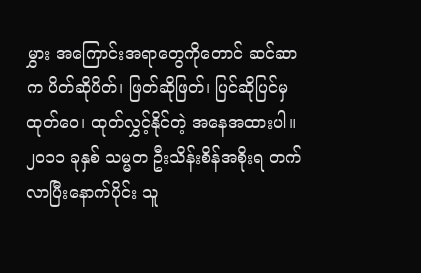မွှား အကြောင်းအရာတွေကိုတောင် ဆင်ဆာက ပိတ်ဆိုပိတ်၊ ဖြတ်ဆိုဖြတ်၊ ပြင်ဆိုပြင်မှ ထုတ်ဝေ၊ ထုတ်လွှင့်နိုင်တဲ့ အနေအထားပါ။
၂၀၁၁ ခုနှစ် သမ္မတ ဦးသိန်းစိန်အစိုးရ တက်လာပြီးနောက်ပိုင်း သူ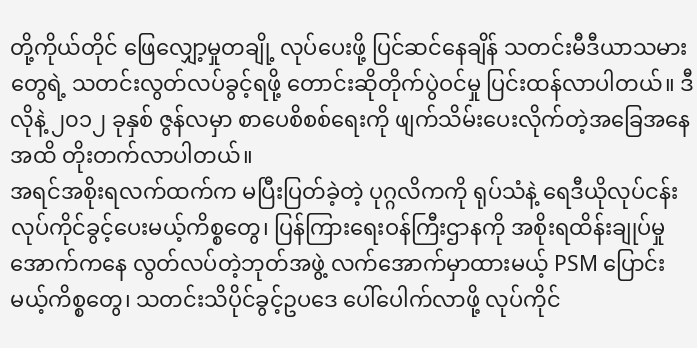တို့ကိုယ်တိုင် ဖြေလျှော့မှုတချို့ လုပ်ပေးဖို့ ပြင်ဆင်နေချိန် သတင်းမီဒီယာသမားတွေရဲ့ သတင်းလွတ်လပ်ခွင့်ရဖို့ တောင်းဆိုတိုက်ပွဲဝင်မှု ပြင်းထန်လာပါတယ်။ ဒီလိုနဲ့ ၂၀၁၂ ခုနှစ် ဇွန်လမှာ စာပေစိစစ်ရေးကို ဖျက်သိမ်းပေးလိုက်တဲ့အခြေအနေအထိ တိုးတက်လာပါတယ်။
အရင်အစိုးရလက်ထက်က မပြီးပြတ်ခဲ့တဲ့ ပုဂ္ဂလိကကို ရုပ်သံနဲ့ ရေဒီယိုလုပ်ငန်း လုပ်ကိုင်ခွင့်ပေးမယ့်ကိစ္စတွေ၊ ပြန်ကြားရေးဝန်ကြီးဌာနကို အစိုးရထိန်းချုပ်မှုအောက်ကနေ လွတ်လပ်တဲ့ဘုတ်အဖွဲ့ လက်အောက်မှာထားမယ့် PSM ပြောင်းမယ့်ကိစ္စတွေ၊ သတင်းသိပိုင်ခွင့်ဥပဒေ ပေါ်ပေါက်လာဖို့ လုပ်ကိုင်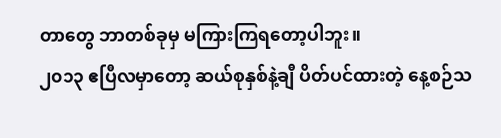တာတွေ ဘာတစ်ခုမှ မကြားကြရတော့ပါဘူး။
၂၀၁၃ ဧပြီလမှာတော့ ဆယ်စုနှစ်နဲ့ချီ ပိတ်ပင်ထားတဲ့ နေ့စဉ်သ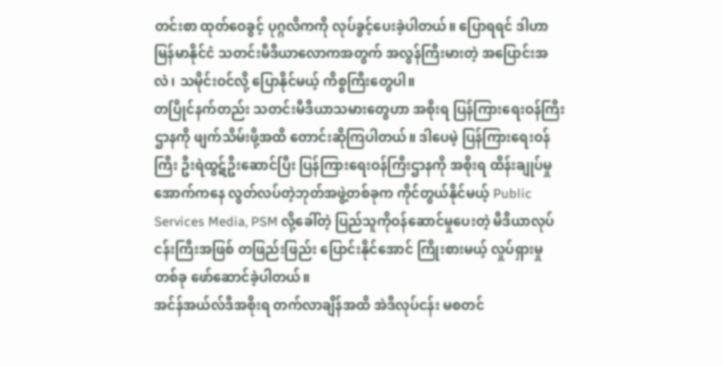တင်းစာ ထုတ်ဝေခွင့် ပုဂ္ဂလိကကို လုပ်ခွင့်ပေးခဲ့ပါတယ်။ ပြောရရင် ဒါဟာ မြန်မာနိုင်ငံ သတင်းမီဒီယာလောကအတွက် အလွန်ကြီးမားတဲ့ အပြောင်းအလဲ၊ သမိုင်းဝင်လို့ ပြောနိုင်မယ့် ကိစ္စကြီးတွေပါ။
တပြိုင်နက်တည်း သတင်းမီဒီယာသမားတွေဟာ အစိုးရ ပြန်ကြားရေးဝန်ကြီးဌာနကို ဖျက်သိမ်းဖို့အထိ တောင်းဆိုကြပါတယ်။ ဒါပေမဲ့ ပြန်ကြားရေးဝန်ကြီး ဦးရဲထွဋ်ဦးဆောင်ပြီး ပြန်ကြားရေးဝန်ကြီးဌာနကို အစိုးရ ထိန်းချုပ်မှုအောက်ကနေ လွတ်လပ်တဲ့ဘုတ်အဖွဲ့တစ်ခုက ကိုင်တွယ်နိုင်မယ့် Public Services Media, PSM လို့ခေါ်တဲ့ ပြည်သူကိုဝန်ဆောင်မှုပေးတဲ့ မီဒီယာလုပ်ငန်းကြီးအဖြစ် တဖြည်းဖြည်း ပြောင်းနိုင်အောင် ကြိုးစားမယ့် လှုပ်ရှားမှုတစ်ခု ဖော်ဆောင်ခဲ့ပါတယ်။
အင်န်အယ်လ်ဒီအစိုးရ တက်လာချိန်အထိ အဲဒီလုပ်ငန်း မစတင်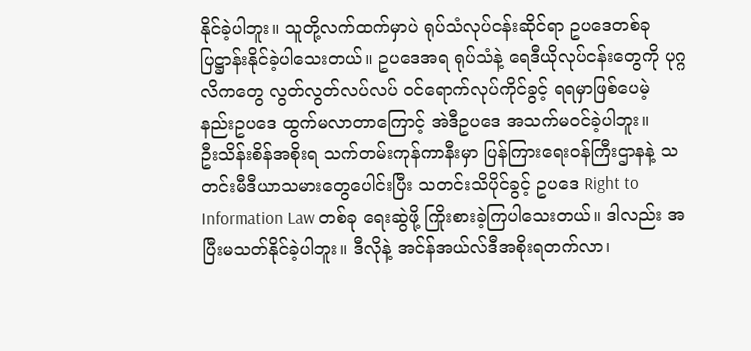နိုင်ခဲ့ပါဘူး။ သူတို့လက်ထက်မှာပဲ ရုပ်သံလုပ်ငန်းဆိုင်ရာ ဥပဒေတစ်ခု ပြဋ္ဌာန်းနိုင်ခဲ့ပါသေးတယ်။ ဥပဒေအရ ရုပ်သံနဲ့ ရေဒီယိုလုပ်ငန်းတွေကို ပုဂ္ဂလိကတွေ လွတ်လွတ်လပ်လပ် ဝင်ရောက်လုပ်ကိုင်ခွင့် ရရမှာဖြစ်ပေမဲ့ နည်းဥပဒေ ထွက်မလာတာကြောင့် အဲဒီဥပဒေ အသက်မဝင်ခဲ့ပါဘူး။
ဦးသိန်းစိန်အစိုးရ သက်တမ်းကုန်ကာနီးမှာ ပြန်ကြားရေးဝန်ကြီးဌာနနဲ့ သတင်းမီဒီယာသမားတွေပေါင်းပြီး သတင်းသိပိုင်ခွင့် ဥပဒေ Right to Information Law တစ်ခု ရေးဆွဲဖို့ ကြိုးစားခဲ့ကြပါသေးတယ်။ ဒါလည်း အပြီးမသတ်နိုင်ခဲ့ပါဘူး။ ဒီလိုနဲ့ အင်န်အယ်လ်ဒီအစိုးရတက်လာ၊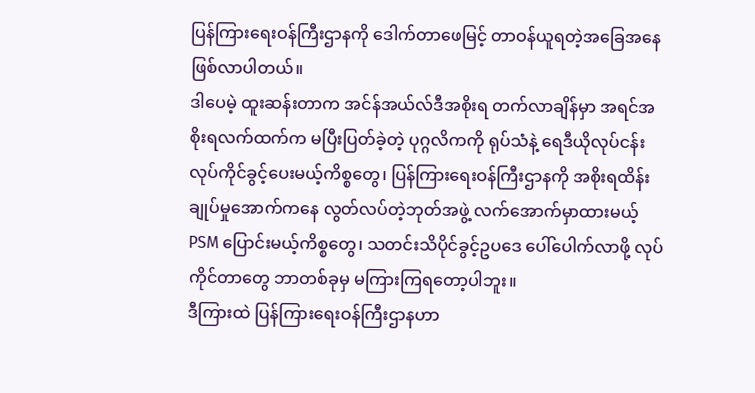ပြန်ကြားရေးဝန်ကြီးဌာနကို ဒေါက်တာဖေမြင့် တာဝန်ယူရတဲ့အခြေအနေ ဖြစ်လာပါတယ်။
ဒါပေမဲ့ ထူးဆန်းတာက အင်န်အယ်လ်ဒီအစိုးရ တက်လာချိန်မှာ အရင်အစိုးရလက်ထက်က မပြီးပြတ်ခဲ့တဲ့ ပုဂ္ဂလိကကို ရုပ်သံနဲ့ ရေဒီယိုလုပ်ငန်း လုပ်ကိုင်ခွင့်ပေးမယ့်ကိစ္စတွေ၊ ပြန်ကြားရေးဝန်ကြီးဌာနကို အစိုးရထိန်းချုပ်မှုအောက်ကနေ လွတ်လပ်တဲ့ဘုတ်အဖွဲ့ လက်အောက်မှာထားမယ့် PSM ပြောင်းမယ့်ကိစ္စတွေ၊ သတင်းသိပိုင်ခွင့်ဥပဒေ ပေါ်ပေါက်လာဖို့ လုပ်ကိုင်တာတွေ ဘာတစ်ခုမှ မကြားကြရတော့ပါဘူး။
ဒီကြားထဲ ပြန်ကြားရေးဝန်ကြီးဌာနဟာ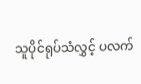သူပိုင်ရုပ်သံလွှင့် ပလက်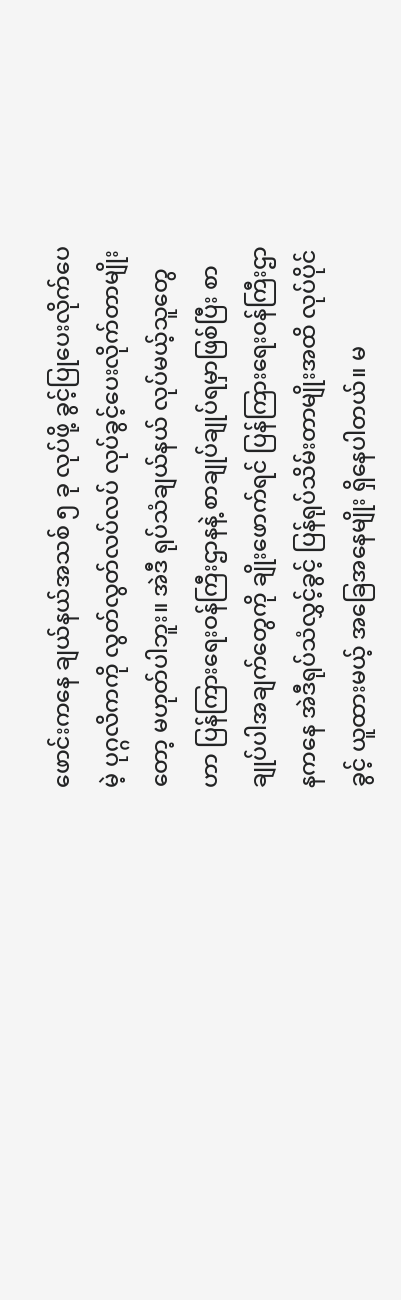ဖောင်းကနေ ချယ်နယ်အသစ် ၅ ခု လုပ်ဖို့ ခွင့်ပြုပေးလိုက်ပေမဲ့ ပုဂ္ဂလိကကို လွတ်လွတ်လပ်လပ် လုပ်ခွင့်ပေးလိုက်တာမျိုးတော့ မဟုတ်ပါဘူး။ အဲဒီ ရုပ်သံချယ်နယ် လုပ်မယ့်သူတွေဟာ ပြန်ကြားရေးဝန်ကြီးဌာနနဲ့ စာချုပ်ချုပ်ရမှာဖြစ်ပြီး စာချုပ်ပါအချက်တွေကို ချိုးဖောက်ရင် ပြန်ကြားရေးဝန်ကြီးဌာနကနေ အဲဒီရုပ်သံလွှင့်ခွင့် ပြန်ရုပ်သိမ်းတာမျိုးအထိ လုပ်ပိုင်ခွင့် ယူထားမယ့် အခြေအနေမျိုး ရှိနေပါတယ်။ မ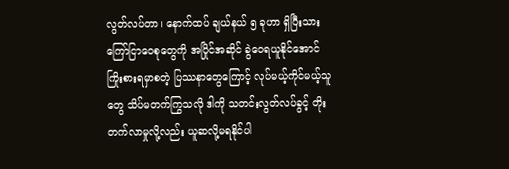လွတ်လပ်တာ၊ နောက်ထပ် ချယ်နယ် ၅ ခုဟာ ရှိပြီးသား ကြော်ငြာဝေစုတွေကို အပြိုင်အဆိုင် ခွဲဝေရယူနိုင်အောင် ကြိုးစားရမှာစတဲ့ ပြဿနာတွေကြောင့် လုပ်မယ့်ကိုင်မယ့်သူတွေ သိပ်မတက်ကြွသလို ဒါကို သတင်းလွတ်လပ်ခွင့် တိုးတက်လာမှုလို့လည်း ယူဆလို့မရနိုင်ပါ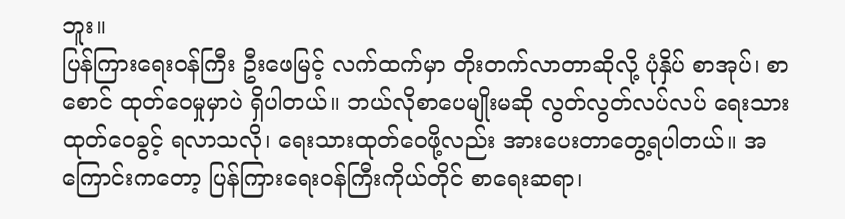ဘူး။
ပြန်ကြားရေးဝန်ကြီး ဦးဖေမြင့် လက်ထက်မှာ တိုးတက်လာတာဆိုလို့ ပုံနှိပ် စာအုပ်၊ စာစောင် ထုတ်ဝေမှုမှာပဲ ရှိပါတယ်။ ဘယ်လိုစာပေမျိုးမဆို လွတ်လွတ်လပ်လပ် ရေးသားထုတ်ဝေခွင့် ရလာသလို၊ ရေးသားထုတ်ဝေဖို့လည်း အားပေးတာတွေ့ရပါတယ်။ အကြောင်းကတော့ ပြန်ကြားရေးဝန်ကြီးကိုယ်တိုင် စာရေးဆရာ၊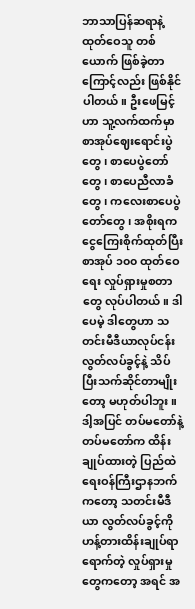ဘာသာပြန်ဆရာနဲ့ ထုတ်ဝေသူ တစ်ယောက် ဖြစ်ခဲ့တာကြောင့်လည်း ဖြစ်နိုင်ပါတယ်။ ဦးဖေမြင့်ဟာ သူ့လက်ထက်မှာ စာအုပ်ဈေးရောင်းပွဲတွေ၊ စာပေပွဲတော်တွေ၊ စာပေညီလာခံတွေ၊ ကလေးစာပေပွဲတော်တွေ၊ အစိုးရက ငွေကြေးစိုက်ထုတ်ပြီး စာအုပ် ၁၀၀ ထုတ်ဝေရေး လှုပ်ရှားမှုစတာတွေ လုပ်ပါတယ်။ ဒါပေမဲ့ ဒါတွေဟာ သတင်းမီဒီယာလုပ်ငန်း လွတ်လပ်ခွင့်နဲ့ သိပ်ပြီးသက်ဆိုင်တာမျိုးတော့ မဟုတ်ပါဘူး။ ဒါ့အပြင် တပ်မတော်နဲ့ တပ်မတော်က ထိန်းချုပ်ထားတဲ့ ပြည်ထဲရေးဝန်ကြီးဌာနဘက်ကတော့ သတင်းမီဒီယာ လွတ်လပ်ခွင့်ကို ဟန့်တားထိန်းချုပ်ရာရောက်တဲ့ လှုပ်ရှားမှုတွေကတော့ အရင် အ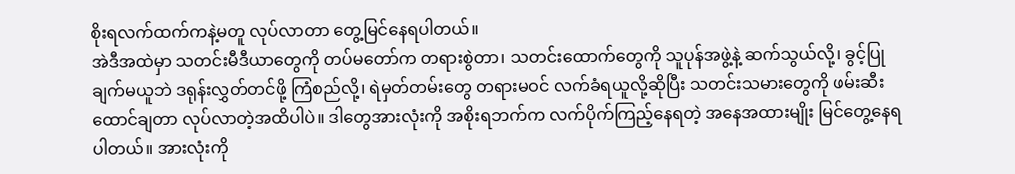စိုးရလက်ထက်ကနဲ့မတူ လုပ်လာတာ တွေ့မြင်နေရပါတယ်။
အဲဒီအထဲမှာ သတင်းမီဒီယာတွေကို တပ်မတော်က တရားစွဲတာ၊ သတင်းထောက်တွေကို သူပုန်အဖွဲ့နဲ့ ဆက်သွယ်လို့၊ ခွင့်ပြုချက်မယူဘဲ ဒရုန်းလွှတ်တင်ဖို့ ကြံစည်လို့၊ ရဲမှတ်တမ်းတွေ တရားမဝင် လက်ခံရယူလို့ဆိုပြီး သတင်းသမားတွေကို ဖမ်းဆီးထောင်ချတာ လုပ်လာတဲ့အထိပါပဲ။ ဒါတွေအားလုံးကို အစိုးရဘက်က လက်ပိုက်ကြည့်နေရတဲ့ အနေအထားမျိုး မြင်တွေ့နေရပါတယ်။ အားလုံးကို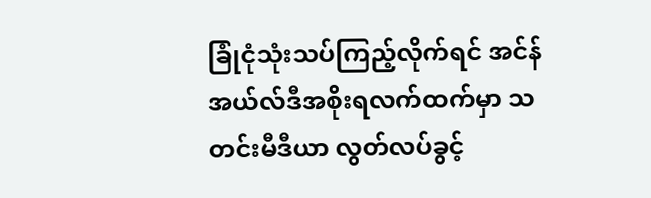ခြုံငုံသုံးသပ်ကြည့်လိုက်ရင် အင်န်အယ်လ်ဒီအစိုးရလက်ထက်မှာ သတင်းမီဒီယာ လွတ်လပ်ခွင့်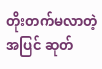တိုးတက်မလာတဲ့အပြင် ဆုတ်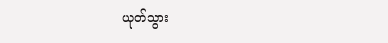ယုတ်သွား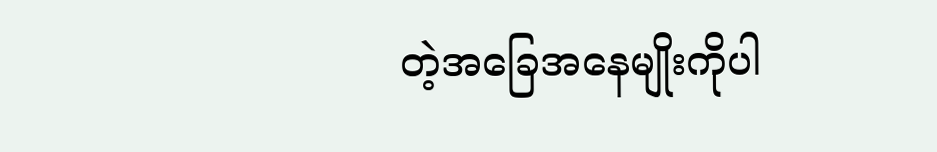တဲ့အခြေအနေမျိုးကိုပါ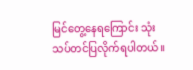မြင်တွေ့နေရကြောင်း သုံးသပ်တင်ပြလိုက်ရပါတယ်။